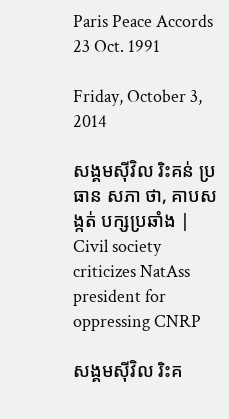Paris Peace Accords 23 Oct. 1991

Friday, October 3, 2014

សង្គមស៊ីវិល រិះគន់ ប្រធាន សភា ថា, គាបសង្កត់ បក្សប្រឆាំង | Civil society criticizes NatAss president for oppressing CNRP

សង្គមស៊ីវិល រិះគ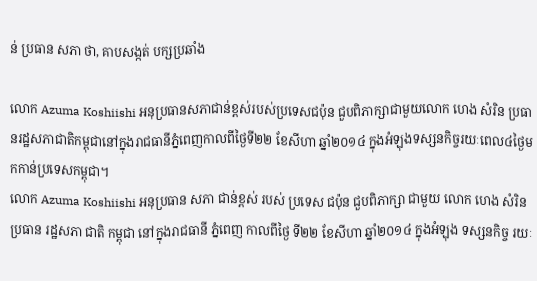ន់ ប្រធាន សភា ថា, គាបសង្កត់ បក្សប្រឆាំង

លោក Azuma Koshiishi អនុប្រធានសភាជាន់ខ្ពស់របស់ប្រទេសជប៉ុន ជួបពិភាក្សាជាមួយលោក ហេង សំរិន ប្រធានរដ្ឋសភាជាតិកម្ពុជានៅក្នុងរាជធានីភ្នំពេញកាលពីថ្ងៃទី២២ ខែសីហា ឆ្នាំ២០១៤ ក្នុងអំឡុងទស្សនកិច្ចរយៈពេល៤ថ្ងៃមកកាន់ប្រទេសកម្ពុជា។
លោក Azuma Koshiishi អនុប្រធាន សភា ជាន់ខ្ពស់ របស់ ប្រទេស ជប៉ុន ជួបពិភាក្សា ជាមួយ លោក ហេង សំរិន ប្រធាន រដ្ឋសភា ជាតិ កម្ពុជា នៅក្នុងរាជធានី ភ្នំពេញ កាលពីថ្ងៃ ទី២២ ខែសីហា ឆ្នាំ២០១៤ ក្នុងអំឡុង ទស្សនកិច្ច រយៈ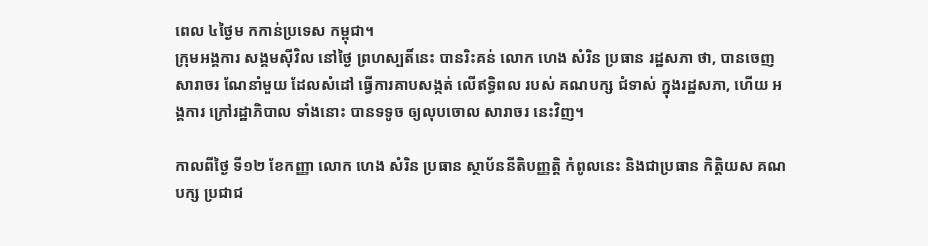ពេល ៤ថ្ងៃម កកាន់ប្រទេស កម្ពុជា។
ក្រុមអង្គការ សង្គមស៊ីវិល នៅថ្ងៃ ព្រហស្បតិ៍នេះ បានរិះគន់ លោក ហេង សំរិន ប្រធាន រដ្ឋសភា ថា, បានចេញ សារាចរ ណែនាំមួយ ដែលសំដៅ ធ្វើការគាបសង្កត់ លើឥទ្ធិពល របស់ គណបក្ស ជំទាស់ ក្នុងរដ្ឋសភា, ហើយ អង្គការ ក្រៅរដ្ឋាភិបាល ទាំងនោះ បានទទូច ឲ្យលុបចោល សារាចរ នេះវិញ។

កាលពីថ្ងៃ ទី១២ ខែកញ្ញា លោក ហេង សំរិន ប្រធាន ស្ថាប័ននីតិបញ្ញត្តិ កំពូលនេះ និងជាប្រធាន កិត្តិយស គណបក្ស ប្រជាជ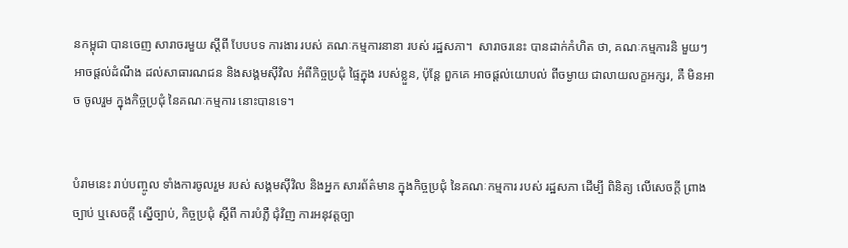នកម្ពុជា បានចេញ សារាចរមួយ ស្តីពី បែបបទ ការងារ របស់ គណៈកម្មការនានា របស់ រដ្ឋសភា។  សារាចរនេះ បានដាក់កំហិត ថា, គណៈកម្មការនិ មួយៗ អាចផ្តល់ដំណឹង ដល់សាធារណជន និងសង្គមស៊ីវិល អំពីកិច្ចប្រជុំ ផ្ទៃក្នុង របស់ខ្លួន, ប៉ុន្តែ ពួកគេ អាចផ្តល់យោបល់ ពីចម្ងាយ ជាលាយលក្ខអក្សរ, គឺ មិនអាច ចូលរួម ក្នុងកិច្ចប្រជុំ នៃគណៈកម្មការ នោះបានទេ។


បំរាមនេះ រាប់បញ្ចូល ទាំងការចូលរួម របស់ សង្គមស៊ីវិល និងអ្នក សារព័ត៌មាន ក្នុងកិច្ចប្រជុំ នៃគណៈកម្មការ របស់ រដ្ឋសភា ដើម្បី ពិនិត្យ លើសេចក្តី ព្រាងច្បាប់ ឬសេចក្តី ស្នើច្បាប់, កិច្ចប្រជុំ ស្តីពី ការបំភ្លឺ ជុំវិញ ការអនុវត្តច្បា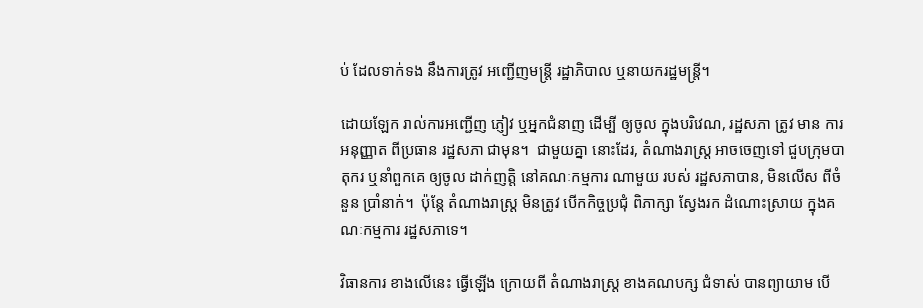ប់ ដែលទាក់ទង នឹងការត្រូវ អញ្ជើញមន្ត្រី រដ្ឋាភិបាល ឬនាយករដ្ឋមន្ត្រី។

ដោយឡែក រាល់ការអញ្ជើញ ភ្ញៀវ ឬអ្នកជំនាញ ដើម្បី ឲ្យចូល ក្នុងបរិវេណ, រដ្ឋសភា ត្រូវ មាន ការអនុញ្ញាត ពីប្រធាន រដ្ឋសភា ជាមុន។  ជាមួយគ្នា នោះដែរ, តំណាងរាស្ដ្រ អាចចេញទៅ ជួបក្រុមបាតុករ ឬនាំពួកគេ ឲ្យចូល ដាក់ញត្តិ នៅគណៈកម្មការ ណាមួយ របស់ រដ្ឋសភាបាន, មិនលើស ពីចំនួន ប្រាំនាក់។  ប៉ុន្តែ តំណាងរាស្ដ្រ មិនត្រូវ បើកកិច្ចប្រជុំ ពិភាក្សា ស្វែងរក ដំណោះស្រាយ ក្នុងគណៈកម្មការ រដ្ឋសភាទេ។

វិធានការ ខាងលើនេះ ធ្វើឡើង ក្រោយពី តំណាងរាស្ដ្រ ខាងគណបក្ស ជំទាស់ បានព្យាយាម បើ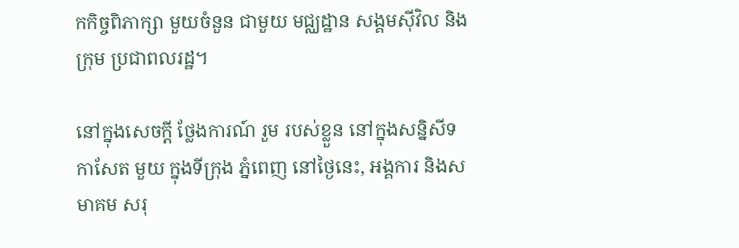កកិច្ចពិភាក្សា មួយចំនួន ជាមួយ មជ្ឈដ្ឋាន សង្គមស៊ីវិល និងក្រុម ប្រជាពលរដ្ឋ។

នៅក្នុងសេចក្តី ថ្លែងការណ៍ រួម របស់ខ្លួន នៅក្នុងសន្និសីទ កាសែត មួយ ក្នុងទីក្រុង ភ្នំពេញ នៅថ្ងៃនេះ, អង្គការ និងសមាគម សរុ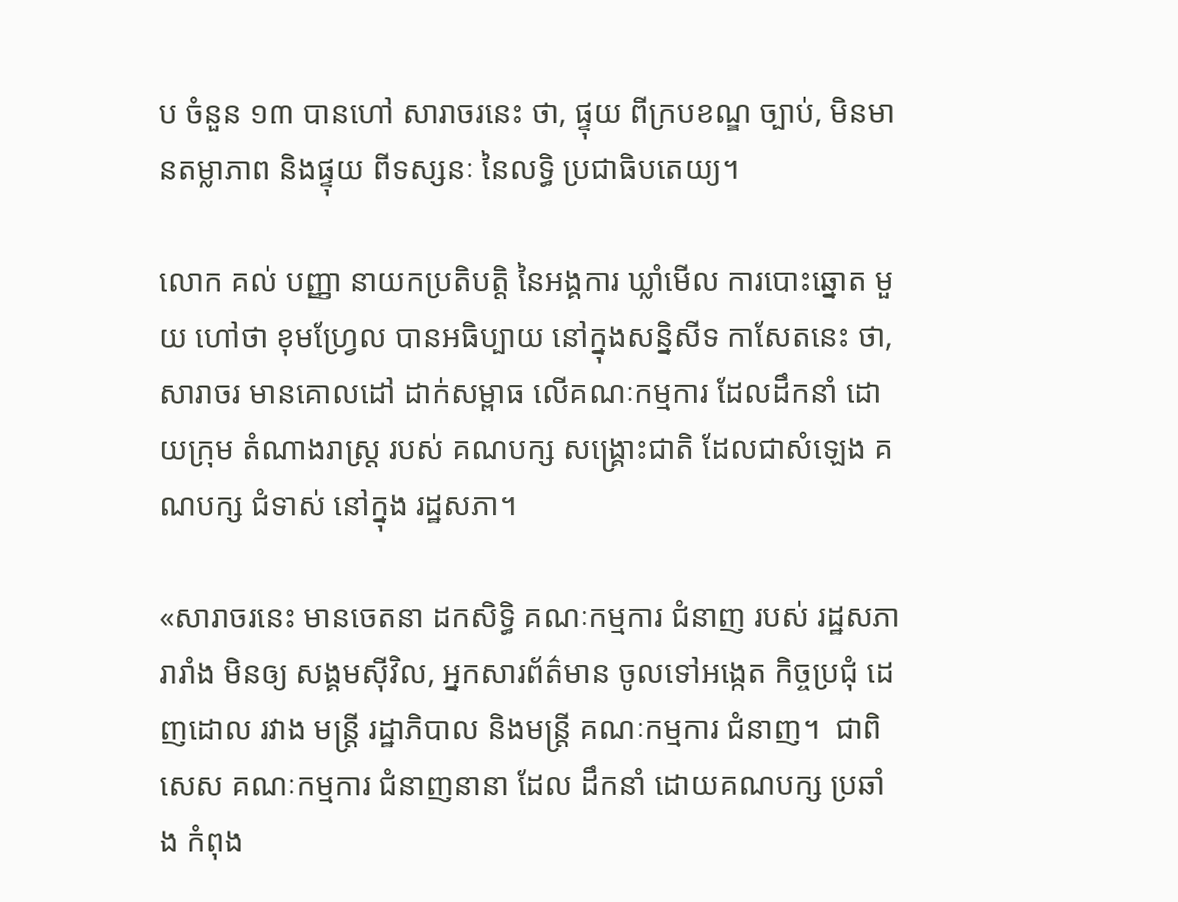ប ចំនួន ១៣ បានហៅ សារាចរនេះ ថា, ផ្ទុយ ពីក្របខណ្ឌ ច្បាប់, មិនមានតម្លាភាព និងផ្ទុយ ពីទស្សនៈ នៃលទ្ធិ ប្រជាធិបតេយ្យ។

លោក គល់ បញ្ញា នាយកប្រតិបត្តិ នៃអង្គការ ឃ្លាំមើល ការបោះឆ្នោត មួយ ហៅថា ខុមហ្វ្រែល បានអធិប្បាយ នៅក្នុងសន្និសីទ កាសែតនេះ ថា, សារាចរ មានគោលដៅ ដាក់សម្ពាធ លើគណៈកម្មការ ដែលដឹកនាំ ដោយក្រុម តំណាងរាស្ដ្រ របស់ គណបក្ស សង្គ្រោះជាតិ ដែលជាសំឡេង គណបក្ស ជំទាស់ នៅក្នុង រដ្ឋសភា។

«សារាចរនេះ មានចេតនា ដកសិទ្ធិ គណៈកម្មការ ជំនាញ របស់ រដ្ឋសភា រារាំង មិនឲ្យ សង្គមស៊ីវិល, អ្នកសារព័ត៌មាន ចូលទៅអង្កេត កិច្ចប្រជុំ ដេញដោល រវាង មន្ត្រី រដ្ឋាភិបាល និងមន្ត្រី គណៈកម្មការ ជំនាញ។  ជាពិសេស គណៈកម្មការ ជំនាញនានា ដែល ដឹកនាំ ដោយគណបក្ស ប្រឆាំង កំពុង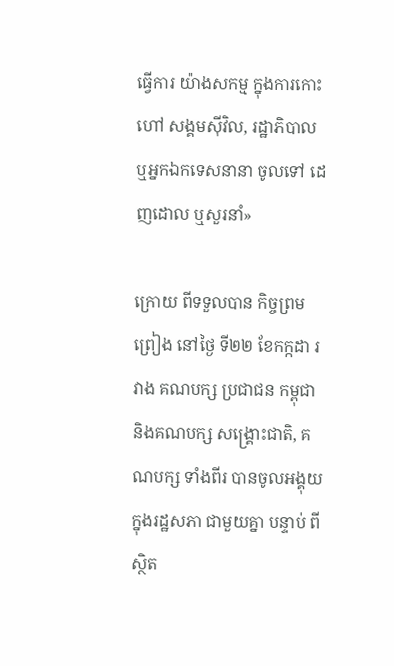ធ្វើការ យ៉ាងសកម្ម ក្នុងការកោះហៅ សង្គមស៊ីវិល, រដ្ឋាភិបាល ឬអ្នកឯកទេសនានា ចូលទៅ ដេញដោល ឬសួរនាំ»

ក្រោយ ពីទទួលបាន កិច្ចព្រមព្រៀង នៅថ្ងៃ ទី២២ ខែកក្កដា រវាង គណបក្ស ប្រជាជន កម្ពុជា និងគណបក្ស សង្គ្រោះជាតិ, គណបក្ស ទាំងពីរ បានចូលអង្គុយ ក្នុងរដ្ឋសភា ជាមួយគ្នា បន្ទាប់ ពីស្ថិត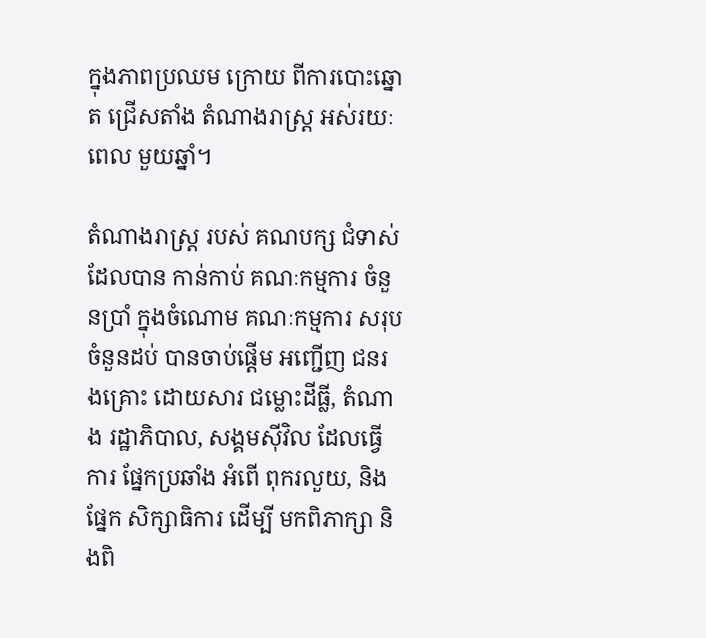ក្នុងភាពប្រឈម ក្រោយ ពីការបោះឆ្នោត ជ្រើសតាំង តំណាងរាស្ដ្រ អស់រយៈពេល មួយឆ្នាំ។

តំណាងរាស្ដ្រ របស់ គណបក្ស ជំទាស់ ដែលបាន កាន់កាប់ គណៈកម្មការ ចំនួនប្រាំ ក្នុងចំណោម គណៈកម្មការ សរុប ចំនួនដប់ បានចាប់ផ្តើម អញ្ជើញ ជនរងគ្រោះ ដោយសារ ជម្លោះដីធ្លី, តំណាង រដ្ឋាភិបាល, សង្គមស៊ីវិល ដែលធ្វើការ ផ្នែកប្រឆាំង អំពើ ពុករលួយ, និងផ្នែក សិក្សាធិការ ដើម្បី មកពិភាក្សា និងពិ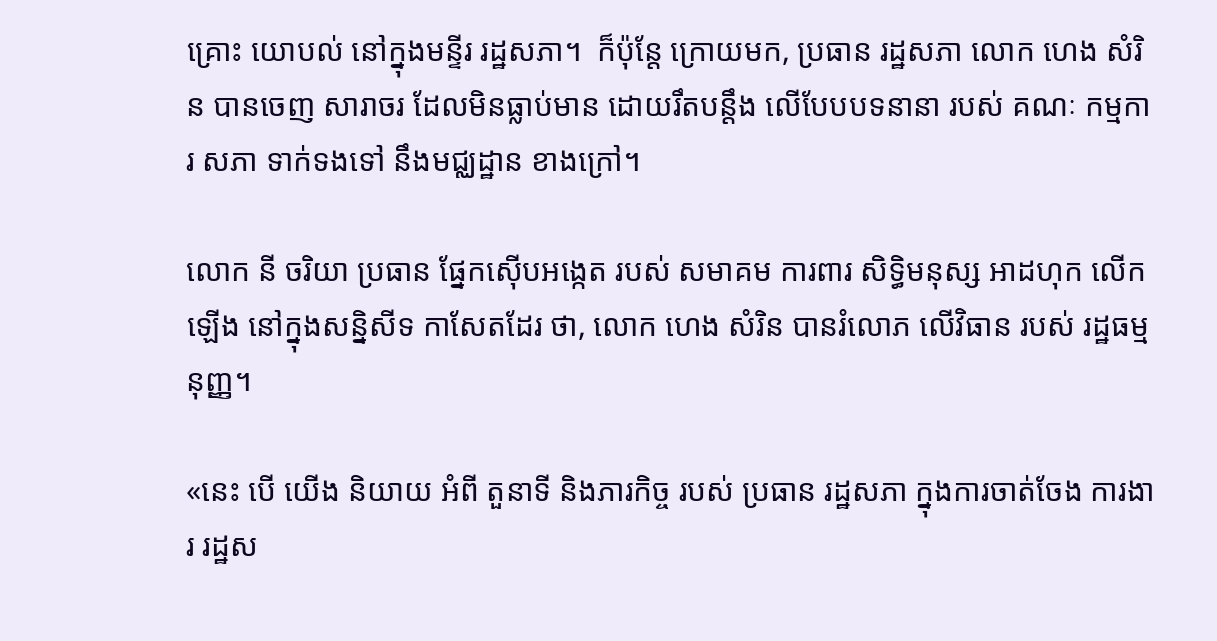គ្រោះ យោបល់ នៅក្នុងមន្ទីរ រដ្ឋសភា។  ក៏ប៉ុន្តែ ក្រោយមក, ប្រធាន រដ្ឋសភា លោក ហេង សំរិន បានចេញ សារាចរ ដែលមិនធ្លាប់មាន ដោយរឹតបន្តឹង លើបែបបទនានា របស់ គណៈ កម្មការ សភា ទាក់ទងទៅ នឹងមជ្ឈដ្ឋាន ខាងក្រៅ។

លោក នី ចរិយា ប្រធាន ផ្នែកស៊ើបអង្កេត របស់ សមាគម ការពារ សិទ្ធិមនុស្ស អាដហុក លើកឡើង នៅក្នុងសន្និសីទ កាសែតដែរ ថា, លោក ហេង សំរិន បានរំលោភ លើវិធាន របស់ រដ្ឋធម្មនុញ្ញ។

«នេះ បើ យើង និយាយ អំពី តួនាទី និងភារកិច្ច របស់ ប្រធាន រដ្ឋសភា ក្នុងការចាត់ចែង ការងារ រដ្ឋស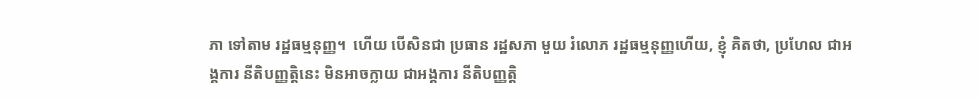ភា ទៅតាម រដ្ឋធម្មនុញ្ញ។  ហើយ បើសិនជា ប្រធាន រដ្ឋសភា មួយ រំលោភ រដ្ឋធម្មនុញ្ញហើយ, ខ្ញុំ គិតថា, ប្រហែល ជាអង្គការ នីតិបញ្ញត្តិនេះ មិនអាចក្លាយ ជាអង្គការ នីតិបញ្ញត្តិ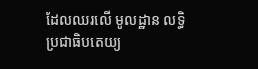ដែលឈរលើ មូលដ្ឋាន លទ្ធិប្រជាធិបតេយ្យ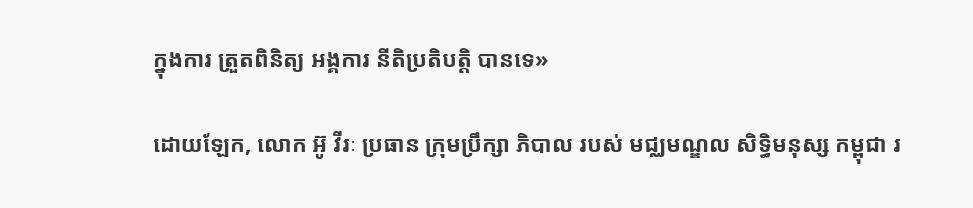ក្នុងការ ត្រួតពិនិត្យ អង្គការ នីតិប្រតិបត្តិ បានទេ»

ដោយឡែក, លោក អ៊ូ វីរៈ ប្រធាន ក្រុមប្រឹក្សា ភិបាល របស់ មជ្ឈមណ្ឌល សិទ្ធិមនុស្ស កម្ពុជា រ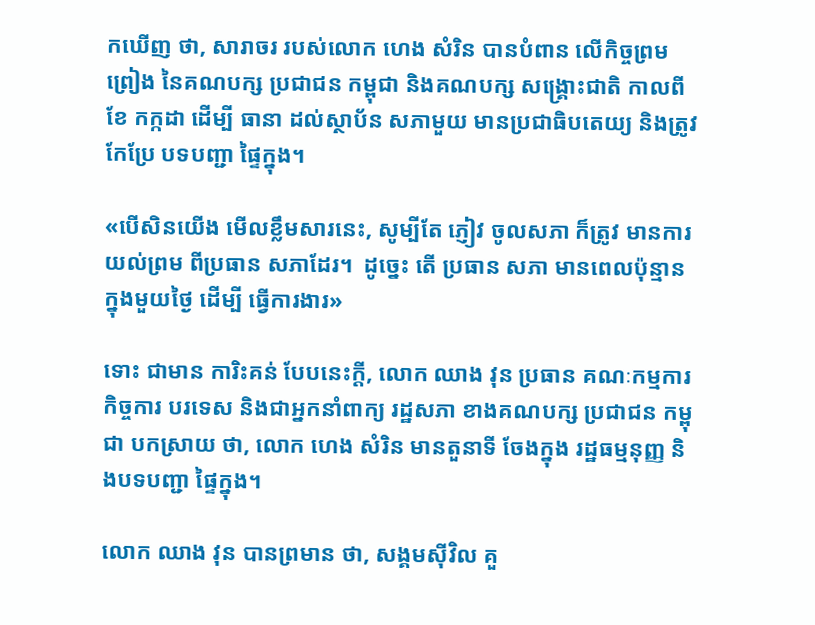កឃើញ ថា, សារាចរ របស់លោក ហេង សំរិន បានបំពាន លើកិច្ចព្រមព្រៀង នៃគណបក្ស ប្រជាជន កម្ពុជា និងគណបក្ស សង្គ្រោះជាតិ កាលពីខែ កក្កដា ដើម្បី ធានា ដល់ស្ថាប័ន សភាមួយ មានប្រជាធិបតេយ្យ និងត្រូវ កែប្រែ បទបញ្ជា ផ្ទៃក្នុង។

«បើសិនយើង មើលខ្លឹមសារនេះ, សូម្បីតែ ភ្ញៀវ ចូលសភា ក៏ត្រូវ មានការយល់ព្រម ពីប្រធាន សភាដែរ។  ដូច្នេះ តើ ប្រធាន សភា មានពេលប៉ុន្មាន ក្នុងមួយថ្ងៃ ដើម្បី ធ្វើការងារ»

ទោះ ជាមាន ការិះគន់ បែបនេះក្តី, លោក ឈាង វុន ប្រធាន គណៈកម្មការ កិច្ចការ បរទេស និងជាអ្នកនាំពាក្យ រដ្ឋសភា ខាងគណបក្ស ប្រជាជន កម្ពុជា បកស្រាយ ថា, លោក ហេង សំរិន មានតួនាទី ចែងក្នុង រដ្ឋធម្មនុញ្ញ និងបទបញ្ជា ផ្ទៃក្នុង។

លោក ឈាង វុន បានព្រមាន ថា, សង្គមស៊ីវិល គួ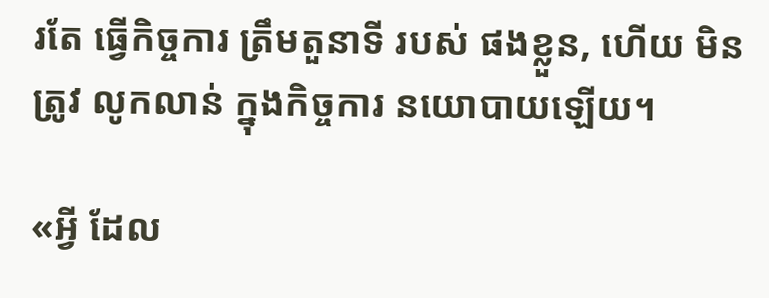រតែ ធ្វើកិច្ចការ ត្រឹមតួនាទី របស់ ផងខ្លួន, ហើយ មិនត្រូវ លូកលាន់ ក្នុងកិច្ចការ នយោបាយឡើយ។

«អ្វី ដែល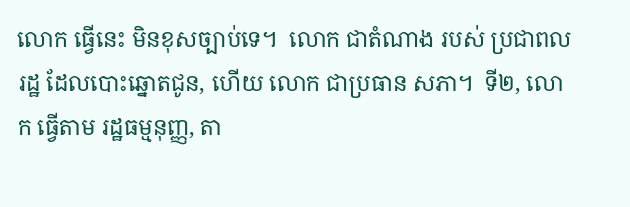លោក ធ្វើនេះ មិនខុសច្បាប់ទេ។  លោក ជាតំណាង របស់ ប្រជាពលរដ្ឋ ដែលបោះឆ្នោតជូន, ហើយ លោក ជាប្រធាន សភា។  ទី២, លោក ធ្វើតាម រដ្ឋធម្មនុញ្ញ, តា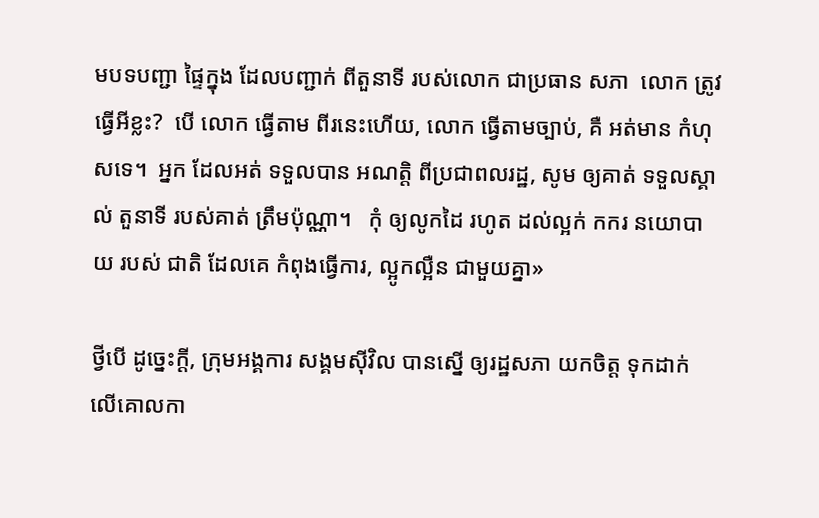មបទបញ្ជា ផ្ទៃក្នុង ដែលបញ្ជាក់ ពីតួនាទី របស់លោក ជាប្រធាន សភា  លោក ត្រូវ ធ្វើអីខ្លះ?  បើ លោក ធ្វើតាម ពីរនេះហើយ, លោក ធ្វើតាមច្បាប់, គឺ អត់មាន កំហុសទេ។  អ្នក ដែលអត់ ទទួលបាន អណត្តិ ពីប្រជាពលរដ្ឋ, សូម ឲ្យគាត់ ទទួលស្គាល់ តួនាទី របស់គាត់ ត្រឹមប៉ុណ្ណា។   កុំ ឲ្យលូកដៃ រហូត ដល់ល្អក់ កករ នយោបាយ របស់ ជាតិ ដែលគេ កំពុងធ្វើការ, ល្អូកល្អឺន ជាមួយគ្នា»

ថ្វីបើ ដូច្នេះក្តី, ក្រុមអង្គការ សង្គមស៊ីវិល បានស្នើ ឲ្យរដ្ឋសភា យកចិត្ត ទុកដាក់ លើគោលកា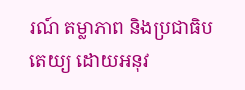រណ៍ តម្លាភាព និងប្រជាធិបតេយ្យ ដោយអនុវ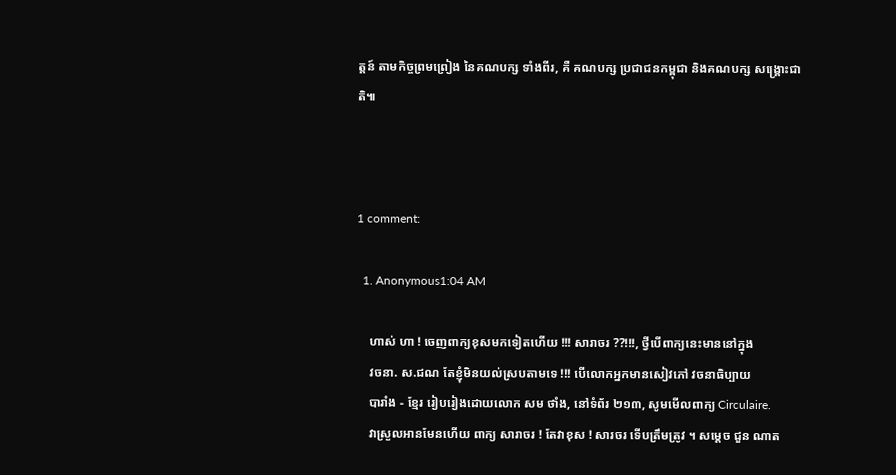ត្តន៍ តាមកិច្ចព្រមព្រៀង នៃគណបក្ស ទាំងពីរ, គឺ គណបក្ស ប្រជាជនកម្ពុជា និងគណបក្ស សង្គ្រោះជាតិ៕



1 comment:

  1. Anonymous1:04 AM

    ហាស់ ហា ! ចេញពាក្យខុសមកទៀតហើយ !!! សារាចរ ??!!!, ថ្វីបើពាក្យនេះមាននៅក្នុង
    វចនា. ស.ជណ តែខ្ញុំមិនយល់ស្របតាមទេ !!! បើលោកអ្នកមានសៀវភៅ វចនាធិប្បាយ
    បារាំង - ខ្មែរ រៀបរៀងដោយលោក សម ថាំង, នៅទំព័រ ២១៣, សូមមើលពាក្យ Circulaire.
    វាស្រួលអានមែនហើយ ពាក្យ សារាចរ ! តែវាខុស ! សារចរ ទើបត្រឹមត្រូវ ។ សម្ដេច ជួន ណាត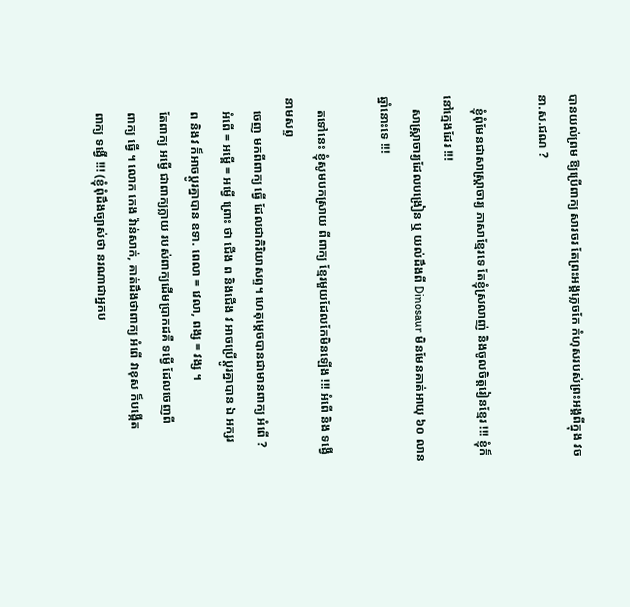បានយល់ព្រម ឱ្យប្រើពាក្យ សារចរ តែព្រះអង្គភ្លេចកែ កំហុសរបស់ព្រះអង្គពីក្នុង វចនា.ស.ជណ ?

    ខ្ញុំពុំមែនជាសាស្ត្រាចារ្យ ភាសាខ្មែរទេ តែខ្ញុំស្រលាញ់ និងចូលចិត្តរៀនខ្មែរ !!! ខ្ញុំក៏នៅក្មេងដែរ !!!
    សាស្ត្រាចារ្យដែលបង្រៀន ឬ យល់ដឹងពី Dinosaur មិនមែនគាត់អាយុ ៦០ លានឆ្នាំនោះទេ !!!

    តទៅនេះ ខ្ញុំសូមបកស្រាយ ពីពាក្យ ខ្មែរមួយដែលកែមិនឡើង !!! អំពើ និង ទង្វើ នាមសព្ទ
    ចេញ មកពីពាក្យ ធ្វើ ដែលជាកិរិយាសព្ទ។ ហេតុម្ដេចបានជាមានពាក្យ អំពើ ?
    អំពើ = អម្ពើ = អម្វើ ព្រោះ ថា ជើង ព និងជើង វ អាចប្រើប្ដូរគ្នាបាន ឯ អក្សរ
    ព និងវ ក៏អាចប្ដូរគ្នាបាន ឧទា. ពេលា = វេលា, ពង្ស = វង្ស ។
    តែពាក្យ អម្វើ ជាពាក្យក្លាយ របស់ពាក្យដើមប្រាកដគឺ ទម្វើ ដែលចេញពី
    ពាក្យ ធ្វើ ។ លោក កេង វ៉ាន់សាក់, គាត់ដឹងថាពាក្យ អំពើ វាខុស ក៏បង្កើត
    ពាក្យ ទង្វើ !!! (ខ្ញុំពុំដឹងច្បាស់ថា នរណាជាអ្នកប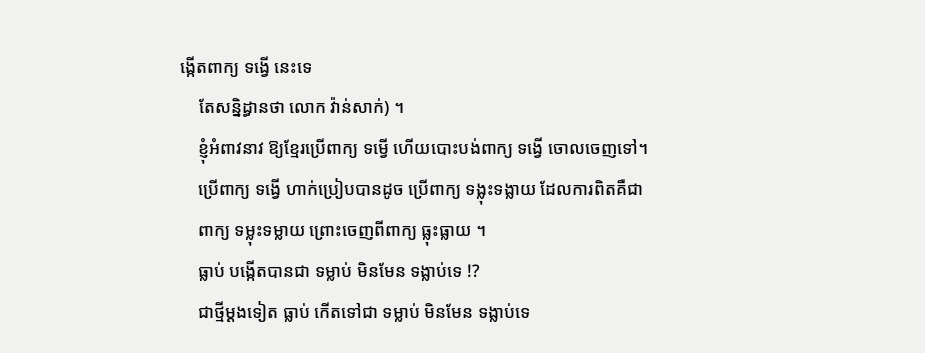ង្កើតពាក្យ ទង្វើ នេះទេ
    តែសន្និដ្ធានថា លោក វ៉ាន់សាក់) ។
    ខ្ញុំអំពាវនាវ ឱ្យខ្មែរប្រើពាក្យ ទម្វើ ហើយបោះបង់ពាក្យ ទង្វើ ចោលចេញទៅ។
    ប្រើពាក្យ ទង្វើ ហាក់ប្រៀបបានដូច ប្រើពាក្យ ទង្លុះទង្លាយ ដែលការពិតគឺជា
    ពាក្យ ទម្លុះទម្លាយ ព្រោះចេញពីពាក្យ ធ្លុះធ្លាយ ។
    ធ្លាប់ បង្កើតបានជា ទម្លាប់ មិនមែន ទង្លាប់ទេ !?
    ជាថ្មីម្ដងទៀត ធ្លាប់ កើតទៅជា ទម្លាប់ មិនមែន ទង្លាប់ទេ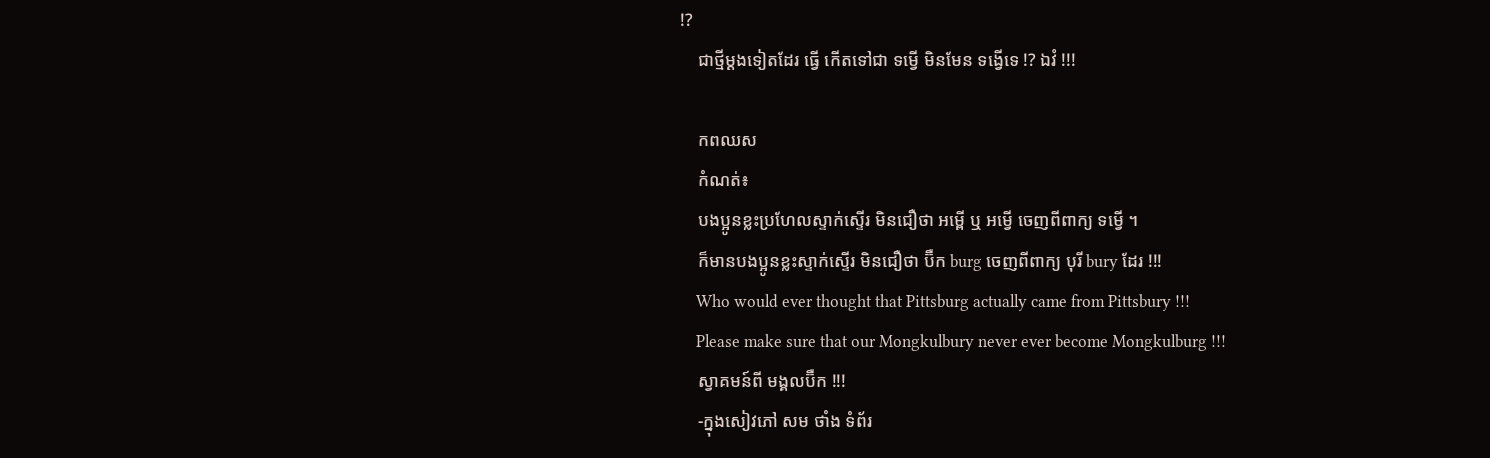!?
    ជាថ្មីម្ដងទៀតដែរ ធ្វើ កើតទៅជា ទម្វើ មិនមែន ទង្វើទេ !? ឯវំ !!!

    កពឈស
    កំណត់៖
    បងប្អូនខ្លះប្រហែលស្ទាក់ស្ទើរ មិនជឿថា អម្ពើ ឬ អម្វើ ចេញពីពាក្យ ទម្វើ ។
    ក៏មានបងប្អូនខ្លះស្ទាក់ស្ទើរ មិនជឿថា ប៊ឺក burg ចេញពីពាក្យ បុរី bury ដែរ !!!
    Who would ever thought that Pittsburg actually came from Pittsbury !!!
    Please make sure that our Mongkulbury never ever become Mongkulburg !!!
    ស្វាគមន៍ពី មង្គលប៊ឺក !!!
    -ក្នុងសៀវភៅ សម ថាំង ទំព័រ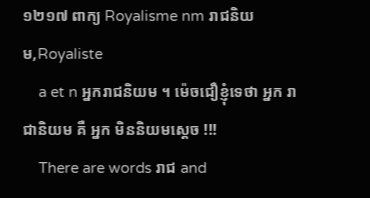១២១៧ ពាក្យ Royalisme nm រាជនិយម,Royaliste
    a et n អ្នករាជនិយម ។ ម៉េចជឿខ្ញុំទេថា អ្នក រាជានិយម គឺ អ្នក មិននិយមស្ដេច !!!
    There are words រាជ and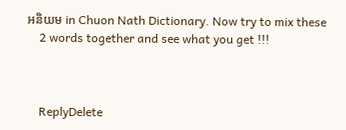អនិយម in Chuon Nath Dictionary. Now try to mix these
    2 words together and see what you get !!!



    ReplyDelete